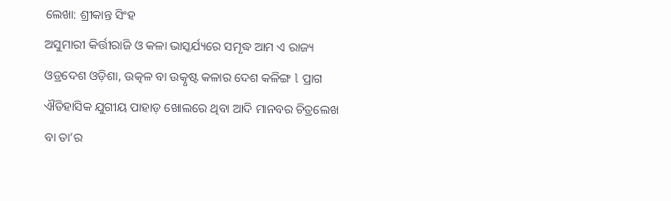ଲେଖା: ଶ୍ରୀକାନ୍ତ ସିଂହ
ଅସୁମାରୀ କିର୍ତ୍ତୀରାଜି ଓ କଳା ଭାସ୍କର୍ଯ୍ୟରେ ସମୃଦ୍ଧ ଆମ ଏ ରାଜ୍ୟ ଓଡ୍ରଦେଶ ଓଡ଼ିଶା, ଉତ୍କଳ ବା ଉତ୍କୃଷ୍ଟ କଳାର ଦେଶ କଳିଙ୍ଗ l ପ୍ରାଗ ଐତିହାସିକ ଯୁଗୀୟ ପାହାଡ଼ ଖୋଲରେ ଥିବା ଆଦି ମାନବର ଚିତ୍ରଲେଖ ବା ତା’ର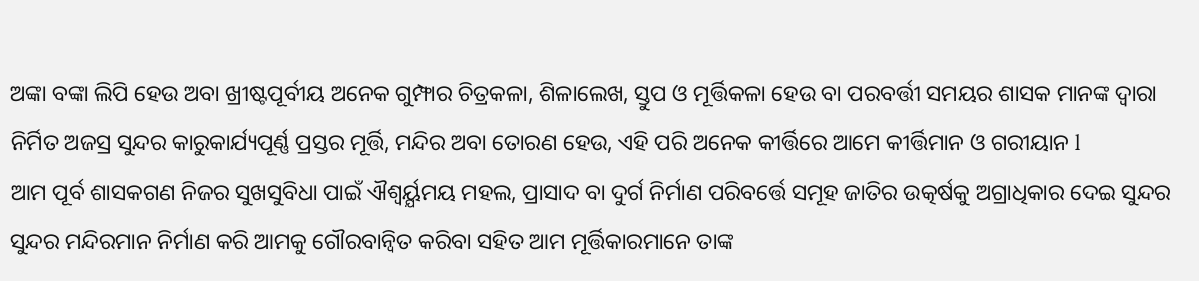ଅଙ୍କା ବଙ୍କା ଲିପି ହେଉ ଅବା ଖ୍ରୀଷ୍ଟପୂର୍ବୀୟ ଅନେକ ଗୁମ୍ଫାର ଚିତ୍ରକଳା, ଶିଳାଲେଖ, ସ୍ତୁପ ଓ ମୂର୍ତ୍ତିକଳା ହେଉ ବା ପରବର୍ତ୍ତୀ ସମୟର ଶାସକ ମାନଙ୍କ ଦ୍ୱାରା ନିର୍ମିତ ଅଜସ୍ର ସୁନ୍ଦର କାରୁକାର୍ଯ୍ୟପୂର୍ଣ୍ଣ ପ୍ରସ୍ତର ମୂର୍ତ୍ତି, ମନ୍ଦିର ଅବା ତୋରଣ ହେଉ, ଏହି ପରି ଅନେକ କୀର୍ତ୍ତିରେ ଆମେ କୀର୍ତ୍ତିମାନ ଓ ଗରୀୟାନ l
ଆମ ପୂର୍ବ ଶାସକଗଣ ନିଜର ସୁଖସୁବିଧା ପାଇଁ ଐଶ୍ବର୍ୟ୍ଯମୟ ମହଲ, ପ୍ରାସାଦ ବା ଦୁର୍ଗ ନିର୍ମାଣ ପରିବର୍ତ୍ତେ ସମୂହ ଜାତିର ଉତ୍କର୍ଷକୁ ଅଗ୍ରାଧିକାର ଦେଇ ସୁନ୍ଦର ସୁନ୍ଦର ମନ୍ଦିରମାନ ନିର୍ମାଣ କରି ଆମକୁ ଗୌରବାନ୍ୱିତ କରିବା ସହିତ ଆମ ମୂର୍ତ୍ତିକାରମାନେ ତାଙ୍କ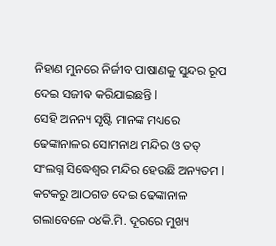ନିହାଣ ମୁନରେ ନିର୍ଜୀବ ପାଷାଣକୁ ସୁନ୍ଦର ରୂପ ଦେଇ ସଜୀଵ କରିଯାଇଛନ୍ତି l
ସେହି ଅନନ୍ୟ ସୃଷ୍ଟି ମାନଙ୍କ ମଧ୍ୟରେ ଢେଙ୍କାନାଳର ସୋମନାଥ ମନ୍ଦିର ଓ ତତ୍ ସଂଲଗ୍ନ ସିଦ୍ଧେଶ୍ଵର ମନ୍ଦିର ହେଉଛି ଅନ୍ୟତମ l
କଟକରୁ ଆଠଗଡ ଦେଇ ଢେଙ୍କାନାଳ ଗଲାବେଳେ ୦୪କି.ମି. ଦୂରରେ ମୁଖ୍ୟ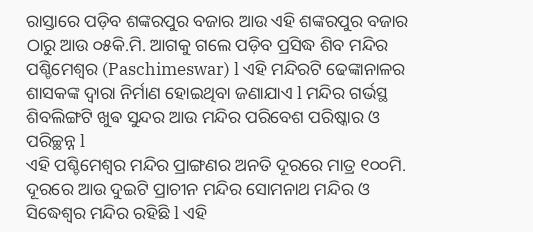ରାସ୍ତାରେ ପଡ଼ିବ ଶଙ୍କରପୁର ବଜାର ଆଉ ଏହି ଶଙ୍କରପୁର ବଜାର ଠାରୁ ଆଉ ୦୫କି.ମି. ଆଗକୁ ଗଲେ ପଡ଼ିବ ପ୍ରସିଦ୍ଧ ଶିବ ମନ୍ଦିର ପଶ୍ଚିମେଶ୍ବର (Paschimeswar) l ଏହି ମନ୍ଦିରଟି ଢେଙ୍କାନାଳର ଶାସକଙ୍କ ଦ୍ୱାରା ନିର୍ମାଣ ହୋଇଥିବା ଜଣାଯାଏ l ମନ୍ଦିର ଗର୍ଭସ୍ଥ ଶିବଲିଙ୍ଗଟି ଖୁଵ ସୁନ୍ଦର ଆଉ ମନ୍ଦିର ପରିବେଶ ପରିଷ୍କାର ଓ ପରିଚ୍ଛନ୍ନ l
ଏହି ପଶ୍ଚିମେଶ୍ବର ମନ୍ଦିର ପ୍ରାଙ୍ଗଣର ଅନତି ଦୂରରେ ମାତ୍ର ୧୦୦ମି. ଦୂରରେ ଆଉ ଦୁଇଟି ପ୍ରାଚୀନ ମନ୍ଦିର ସୋମନାଥ ମନ୍ଦିର ଓ ସିଦ୍ଧେଶ୍ଵର ମନ୍ଦିର ରହିଛି l ଏହି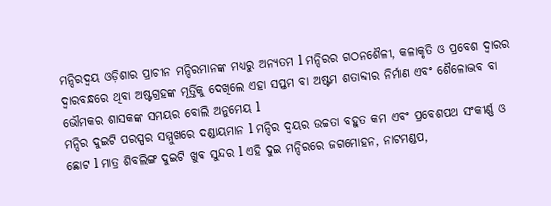ମନ୍ଦିରଦ୍ଵୟ ଓଡ଼ିଶାର ପ୍ରାଚୀନ ମନ୍ଦିରମାନଙ୍କ ମଧ୍ୟରୁ ଅନ୍ୟତମ l ମନ୍ଦିରର ଗଠନଶୈଳୀ, କଳାକୃତି ଓ ପ୍ରବେଶ ଦ୍ୱାରର ଦ୍ୱାରବନ୍ଧରେ ଥିବା ଅଷ୍ଟଗ୍ରହଙ୍କ ମୂର୍ତ୍ତିକୁ ଦେଖିଲେ ଏହା ସପ୍ତମ ବା ଅଷ୍ଟମ ଶତାବ୍ଦୀର ନିର୍ମାଣ ଏବଂ ଶୈଳୋଦ୍ଭବ ବା ଭୌମକର ଶାସକଙ୍କ ସମୟର ବୋଲି ଅନୁମେୟ l
ମନ୍ଦିର ଦୁଇଟି ପରସ୍ପର ସମ୍ମୁଖରେ ଦଣ୍ଡାୟମାନ l ମନ୍ଦିର ଦ୍ଵୟର ଉଚ୍ଚତା ବହୁତ କମ ଏବଂ ପ୍ରବେଶପଥ ସଂକୀର୍ଣ୍ଣ ଓ ଛୋଟ l ମାତ୍ର ଶିବଲିଙ୍ଗ ଦୁଇଟି ଖୁଵ ସୁନ୍ଦର l ଏହି ଦୁଇ ମନ୍ଦିରରେ ଜଗମୋହନ, ନାଟମଣ୍ଡପ,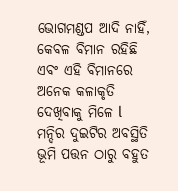ଭୋଗମଣ୍ଡପ ଆଦି ନାହିଁ, କେବଳ ବିମାନ ରହିଛି ଏବଂ ଏହି ବିମାନରେ ଅନେକ କଳାକୃତି ଦେଖିବାକୁ ମିଳେ l
ମନ୍ଦିର ଦୁଇଟିର ଅବସ୍ଥିତି ଭୂମି ପତ୍ତନ ଠାରୁ ବହୁତ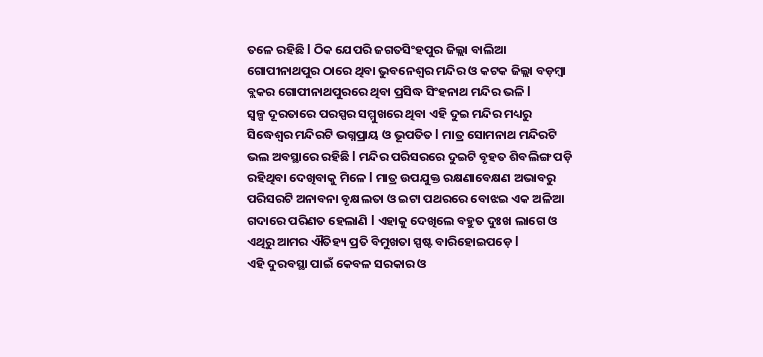ତଳେ ରହିଛି l ଠିକ ଯେପରି ଜଗତସିଂହପୁର ଜିଲ୍ଲା ବାଲିଆ ଗୋପୀନାଥପୁର ଠାରେ ଥିବା ଭୁବନେଶ୍ୱର ମନ୍ଦିର ଓ କଟକ ଜିଲ୍ଲା ବଡ଼ମ୍ବା ବ୍ଲକର ଗୋପୀନାଥପୁରରେ ଥିବା ପ୍ରସିଦ୍ଧ ସିଂହନାଥ ମନ୍ଦିର ଭଳି l
ସ୍ୱଳ୍ପ ଦୂରତାରେ ପରସ୍ପର ସମ୍ମୁଖରେ ଥିବା ଏହି ଦୁଇ ମନ୍ଦିର ମଧ୍ୟରୁ ସିଦ୍ଧେଶ୍ଵର ମନ୍ଦିରଟି ଭଗ୍ନପ୍ରାୟ ଓ ଭୂପତିତ l ମାତ୍ର ସୋମନାଥ ମନ୍ଦିରଟି ଭଲ ଅବସ୍ଥାରେ ରହିଛି l ମନ୍ଦିର ପରିସରରେ ଦୁଇଟି ବୃହତ ଶିବଲିଙ୍ଗ ପଡ଼ି ରହିଥିବା ଦେଖିବାକୁ ମିଳେ l ମାତ୍ର ଉପଯୁକ୍ତ ରକ୍ଷଣାବେକ୍ଷଣ ଅଭାବରୁ ପରିସରଟି ଅନାବନା ବୃକ୍ଷଲତା ଓ ଇଟା ପଥରରେ ବୋଝଇ ଏକ ଅଳିଆ ଗଦାରେ ପରିଣତ ହେଲାଣି l ଏହାକୁ ଦେଖିଲେ ବହୁତ ଦୁଃଖ ଲାଗେ ଓ ଏଥିରୁ ଆମର ଐତିହ୍ୟ ପ୍ରତି ବିମୁଖତା ସ୍ପଷ୍ଟ ବାରିହୋଇପଡ଼େ l
ଏହି ଦୁରବସ୍ଥା ପାଇଁ କେବଳ ସରକାର ଓ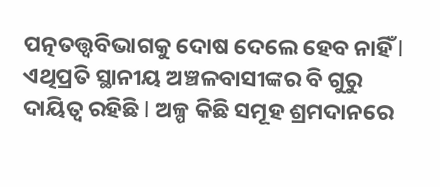ପତ୍ନତତ୍ତ୍ୱବିଭାଗକୁ ଦୋଷ ଦେଲେ ହେବ ନାହିଁ l ଏଥିପ୍ରତି ସ୍ଥାନୀୟ ଅଞ୍ଚଳବାସୀଙ୍କର ବି ଗୁରୁ ଦାୟିତ୍ୱ ରହିଛି l ଅଳ୍ପ କିଛି ସମୂହ ଶ୍ରମଦାନରେ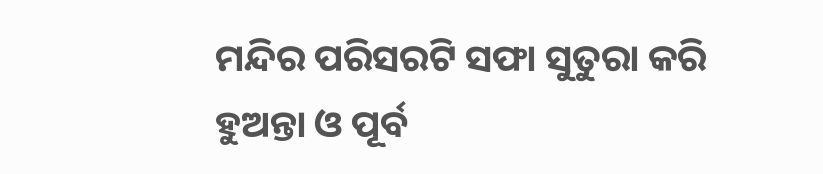ମନ୍ଦିର ପରିସରଟି ସଫା ସୁତୁରା କରି ହୁଅନ୍ତା ଓ ପୂର୍ବ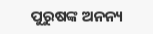ପୁରୁଷଙ୍କ ଅନନ୍ୟ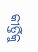କୀର୍ତ୍ତିକୁ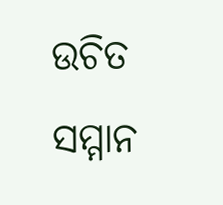ଉଚିତ ସମ୍ମାନ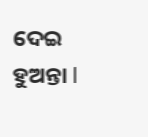ଦେଇ ହୁଅନ୍ତା l